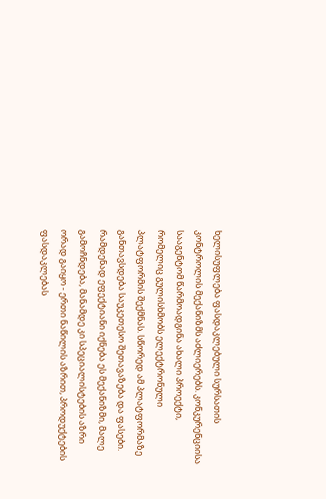ხელისუფლება ფასდაკლებული სურსათის კონტროლის მექანიზმს აძლიერებს. კონკურენციისა სააგენტომ წარმოადგინა ახალი პროექტი, რომელიც გულისხმობს ელექტრონული პლატფორმის შექმნას. სწორედ ამ პლატფორმაზე განთავსდება საუკეთესო შეთავაზება და ფასები. რამდენად ეფექტიანი იქნება ეს მექანიზმი, მალე გამოჩნდება, მანამდე კი სპეციალისტების აზრი ორად გაიყო - ერთი ნაწილის აზრით, პროდუქტების ფასდაკლებას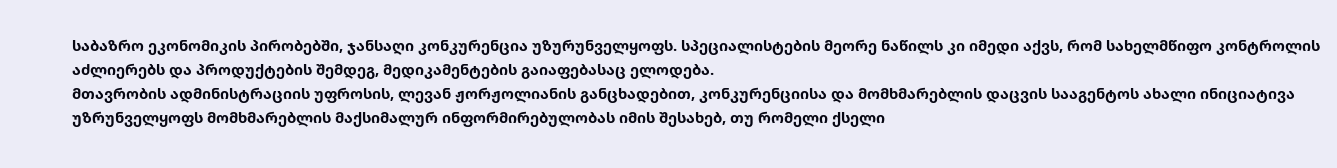საბაზრო ეკონომიკის პირობებში, ჯანსაღი კონკურენცია უზურუნველყოფს. სპეციალისტების მეორე ნაწილს კი იმედი აქვს, რომ სახელმწიფო კონტროლის აძლიერებს და პროდუქტების შემდეგ, მედიკამენტების გაიაფებასაც ელოდება.
მთავრობის ადმინისტრაციის უფროსის, ლევან ჟორჟოლიანის განცხადებით, კონკურენციისა და მომხმარებლის დაცვის სააგენტოს ახალი ინიციატივა უზრუნველყოფს მომხმარებლის მაქსიმალურ ინფორმირებულობას იმის შესახებ, თუ რომელი ქსელი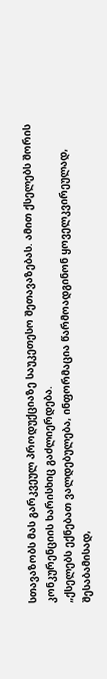სთავაზობს მას გარკვეულ პროდუქციაზე საუკეთესო შეთავაზებას. ამით ქსელებს შორის კონკურენციის ხარისხიც გაძლიერდება.
„ქსელებს ექნებათ ვალდებულება, ინფორმაცია წარმოადგინონ ყოველკვირეულად, შესაბამისად,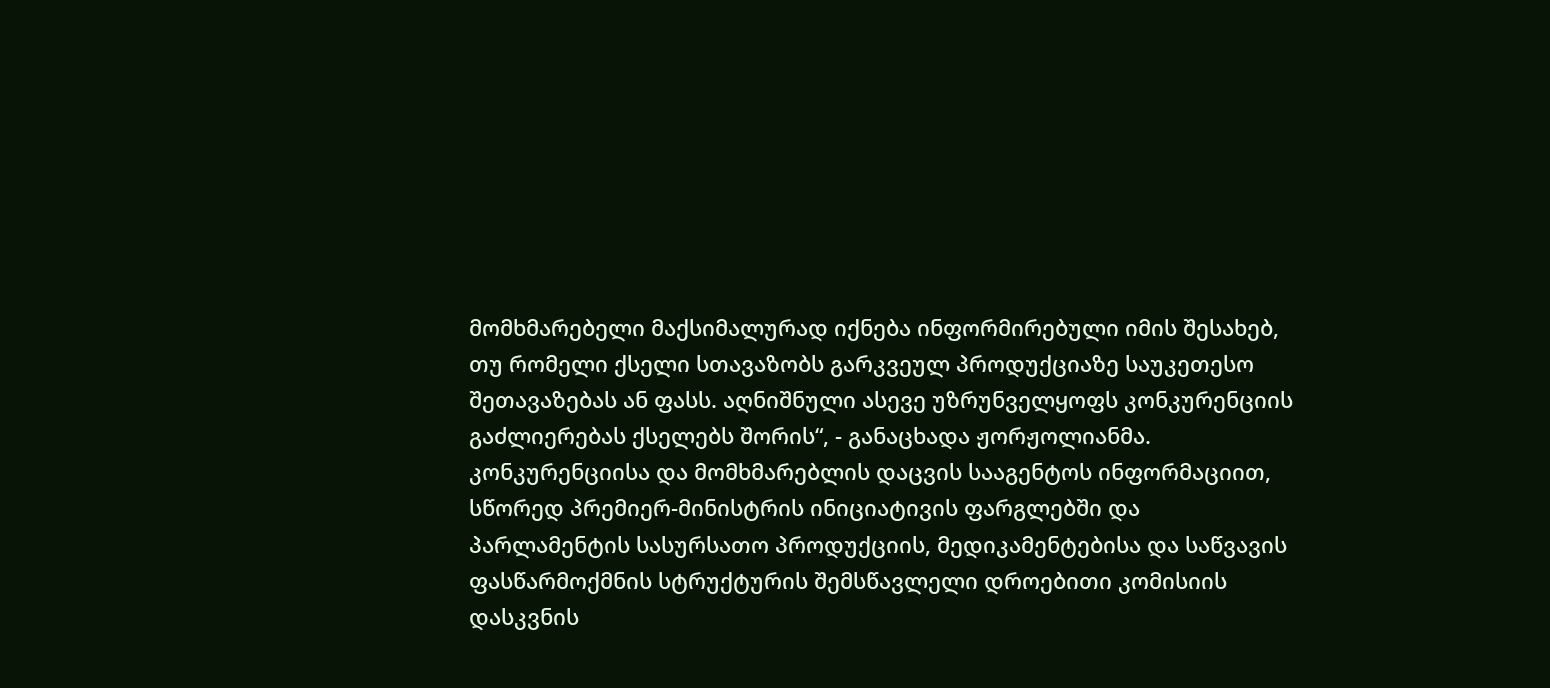მომხმარებელი მაქსიმალურად იქნება ინფორმირებული იმის შესახებ, თუ რომელი ქსელი სთავაზობს გარკვეულ პროდუქციაზე საუკეთესო შეთავაზებას ან ფასს. აღნიშნული ასევე უზრუნველყოფს კონკურენციის გაძლიერებას ქსელებს შორის“, - განაცხადა ჟორჟოლიანმა.
კონკურენციისა და მომხმარებლის დაცვის სააგენტოს ინფორმაციით, სწორედ პრემიერ-მინისტრის ინიციატივის ფარგლებში და პარლამენტის სასურსათო პროდუქციის, მედიკამენტებისა და საწვავის ფასწარმოქმნის სტრუქტურის შემსწავლელი დროებითი კომისიის დასკვნის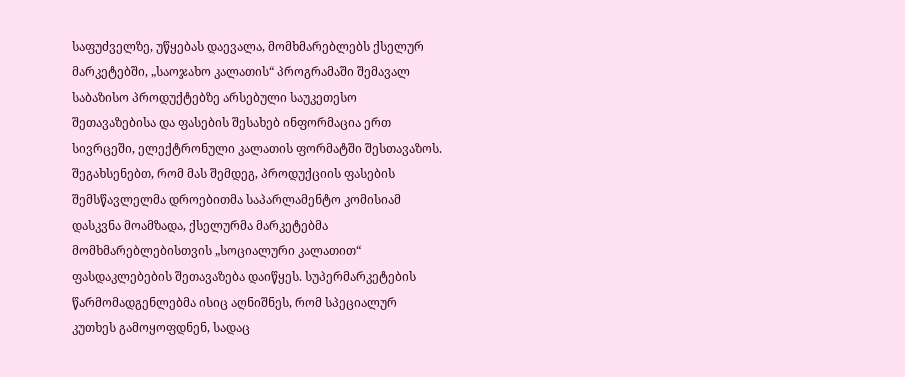საფუძველზე, უწყებას დაევალა, მომხმარებლებს ქსელურ მარკეტებში, „საოჯახო კალათის“ პროგრამაში შემავალ საბაზისო პროდუქტებზე არსებული საუკეთესო შეთავაზებისა და ფასების შესახებ ინფორმაცია ერთ სივრცეში, ელექტრონული კალათის ფორმატში შესთავაზოს.
შეგახსენებთ, რომ მას შემდეგ, პროდუქციის ფასების შემსწავლელმა დროებითმა საპარლამენტო კომისიამ დასკვნა მოამზადა, ქსელურმა მარკეტებმა მომხმარებლებისთვის „სოციალური კალათით“ ფასდაკლებების შეთავაზება დაიწყეს. სუპერმარკეტების წარმომადგენლებმა ისიც აღნიშნეს, რომ სპეციალურ კუთხეს გამოყოფდნენ, სადაც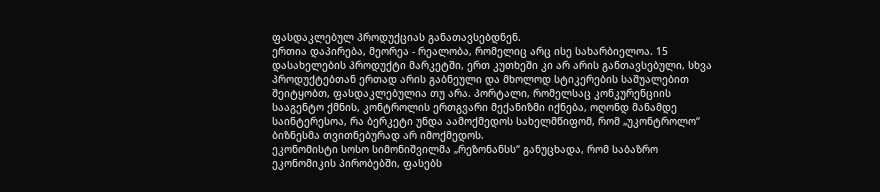ფასდაკლებულ პროდუქციას განათავსებდნენ.
ერთია დაპირება, მეორეა - რეალობა, რომელიც არც ისე სახარბიელოა. 15 დასახელების პროდუქტი მარკეტში, ერთ კუთხეში კი არ არის განთავსებული, სხვა პროდუქტებთან ერთად არის გაბნეული და მხოლოდ სტიკერების საშუალებით შეიტყობთ, ფასდაკლებულია თუ არა. პორტალი, რომელსაც კონკურენციის სააგენტო ქმნის, კონტროლის ერთგვარი მექანიზმი იქნება, ოღონდ მანამდე საინტერესოა, რა ბერკეტი უნდა აამოქმედოს სახელმწიფომ, რომ „უკონტროლო“ ბიზნესმა თვითნებურად არ იმოქმედოს.
ეკონომისტი სოსო სიმონიშვილმა „რეზონანსს“ განუცხადა, რომ საბაზრო ეკონომიკის პირობებში, ფასებს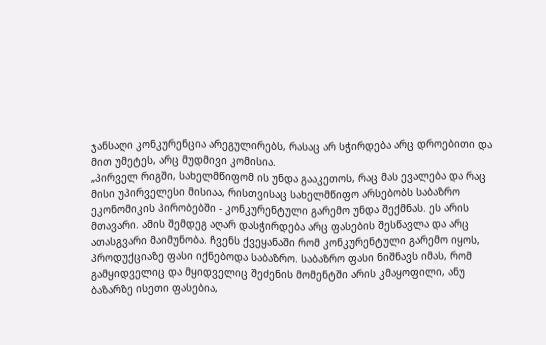ჯანსაღი კონკურენცია არეგულირებს, რასაც არ სჭირდება არც დროებითი და მით უმეტეს, არც მუდმივი კომისია.
„პირველ რიგში, სახელმწიფომ ის უნდა გააკეთოს, რაც მას ევალება და რაც მისი უპირველესი მისიაა, რისთვისაც სახელმწიფო არსებობს საბაზრო ეკონომიკის პირობებში - კონკურენტული გარემო უნდა შექმნას. ეს არის მთავარი. ამის შემდეგ აღარ დასჭირდება არც ფასების შესწავლა და არც ათასგვარი მაიმუნობა. ჩვენს ქვეყანაში რომ კონკურენტული გარემო იყოს, პროდუქციაზე ფასი იქნებოდა საბაზრო. საბაზრო ფასი ნიშნავს იმას, რომ გამყიდველიც და მყიდველიც შეძენის მომენტში არის კმაყოფილი, ანუ ბაზარზე ისეთი ფასებია,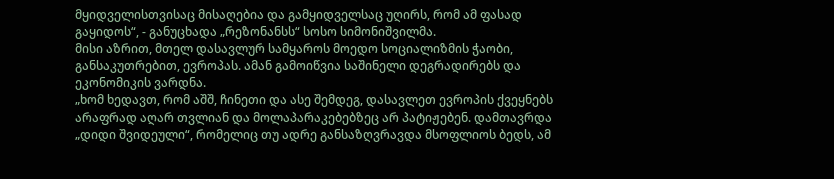მყიდველისთვისაც მისაღებია და გამყიდველსაც უღირს, რომ ამ ფასად გაყიდოს“, - განუცხადა „რეზონანსს“ სოსო სიმონიშვილმა.
მისი აზრით, მთელ დასავლურ სამყაროს მოედო სოციალიზმის ჭაობი, განსაკუთრებით, ევროპას. ამან გამოიწვია საშინელი დეგრადირებს და ეკონომიკის ვარდნა.
„ხომ ხედავთ, რომ აშშ, ჩინეთი და ასე შემდეგ, დასავლეთ ევროპის ქვეყნებს არაფრად აღარ თვლიან და მოლაპარაკებებზეც არ პატიჟებენ. დამთავრდა „დიდი შვიდეული“, რომელიც თუ ადრე განსაზღვრავდა მსოფლიოს ბედს, ამ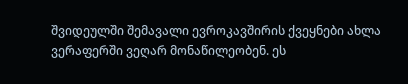შვიდეულში შემავალი ევროკავშირის ქვეყნები ახლა ვერაფერში ვეღარ მონაწილეობენ. ეს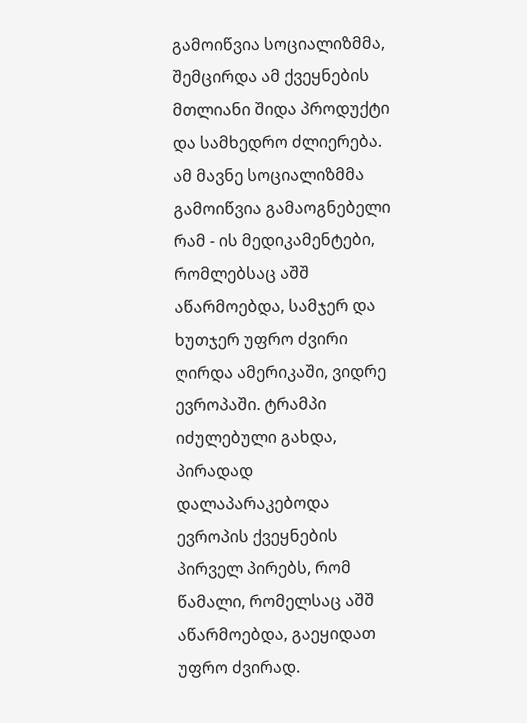გამოიწვია სოციალიზმმა, შემცირდა ამ ქვეყნების მთლიანი შიდა პროდუქტი და სამხედრო ძლიერება. ამ მავნე სოციალიზმმა გამოიწვია გამაოგნებელი რამ - ის მედიკამენტები, რომლებსაც აშშ აწარმოებდა, სამჯერ და ხუთჯერ უფრო ძვირი ღირდა ამერიკაში, ვიდრე ევროპაში. ტრამპი იძულებული გახდა, პირადად დალაპარაკებოდა ევროპის ქვეყნების პირველ პირებს, რომ წამალი, რომელსაც აშშ აწარმოებდა, გაეყიდათ უფრო ძვირად.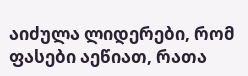აიძულა ლიდერები, რომ ფასები აეწიათ, რათა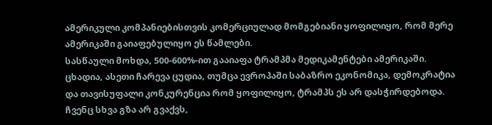ამერიკული კომპანიებისთვის კომერციულად მომგებიანი ყოფილიყო, რომ მერე ამერიკაში გაიაფებულიყო ეს წამლები.
სასწაული მოხდა, 500-600%-ით გააიაფა ტრამპმა მედიკამენტები ამერიკაში. ცხადია, ასეთი ჩარევა ცუდია, თუმცა ევროპაში საბაზრო ეკონომიკა, დემოკრატია და თავისუფალი კონკურენცია რომ ყოფილიყო, ტრამპს ეს არ დასჭირდებოდა. ჩვენც სხვა გზა არ გვაქვს,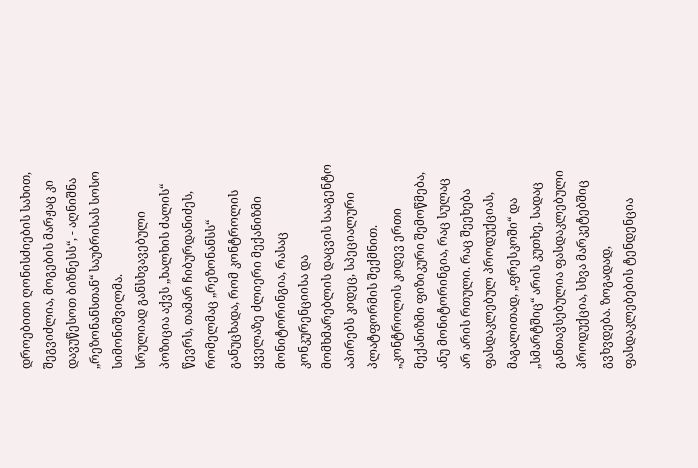დროებითი ღონისძიების სახით, შეგვიძლია, მოგების მარჟაც კი დავუწესოთ ბიზნესს“, - აღნიშნა „რეზონანსთან“ საუბრისას სოსო სიმონიშვილმა.
სრულიად განსხვავებული პოზიცია აქვს „ხალხის ძალის“ წევრს, თამარ ჩიბურდანიძეს, რომელმაც „რეზონანსს“ განუცხადა, რომ კონტროლის ყველაზე ძლიერი მექანიზმი მონიტორინგია, რასაც კონკურენციისა და მომხმარებლის დაცვის სააგენტო აპირებს კიდეც, სპეციალური პლატფორმის შექმნით.
„კონტროლის კიდევ ერთი მექანიზმი ფიზიკური შემოწმება, ანუ მონიტორინგია, რაც სულაც არ არის რთული. რაც შეეხება ფასდაკლებულ პროდუქციას, მაგალითად, „ფრესკოში“ და „სმარტშიც“ არის კუთხე, სადაც განთავსებულია ფასდაკლებული პროდუქცია, სხვა მარკეტებშიც გვხვდება. ზოგადად, ფასდაკლებების ტენდენცია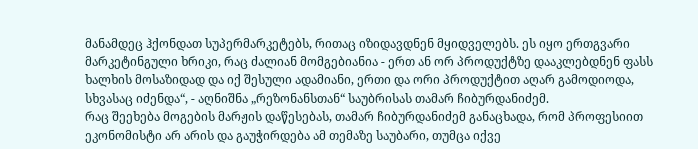მანამდეც ჰქონდათ სუპერმარკეტებს, რითაც იზიდავდნენ მყიდველებს. ეს იყო ერთგვარი მარკეტინგული ხრიკი, რაც ძალიან მომგებიანია - ერთ ან ორ პროდუქტზე დააკლებდნენ ფასს ხალხის მოსაზიდად და იქ შესული ადამიანი, ერთი და ორი პროდუქტით აღარ გამოდიოდა, სხვასაც იძენდა“, - აღნიშნა „რეზონანსთან“ საუბრისას თამარ ჩიბურდანიძემ.
რაც შეეხება მოგების მარჟის დაწესებას, თამარ ჩიბურდანიძემ განაცხადა, რომ პროფესიით ეკონომისტი არ არის და გაუჭირდება ამ თემაზე საუბარი, თუმცა იქვე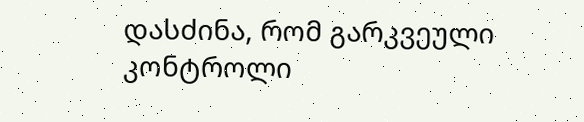დასძინა, რომ გარკვეული კონტროლი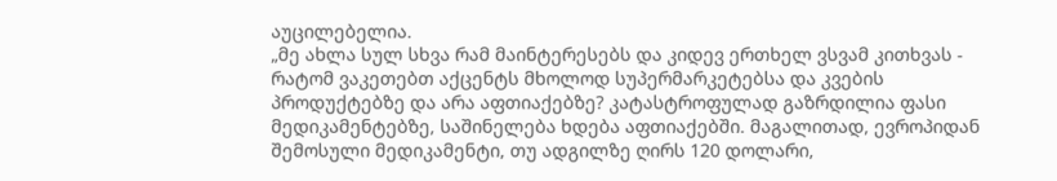აუცილებელია.
„მე ახლა სულ სხვა რამ მაინტერესებს და კიდევ ერთხელ ვსვამ კითხვას - რატომ ვაკეთებთ აქცენტს მხოლოდ სუპერმარკეტებსა და კვების პროდუქტებზე და არა აფთიაქებზე? კატასტროფულად გაზრდილია ფასი მედიკამენტებზე, საშინელება ხდება აფთიაქებში. მაგალითად, ევროპიდან შემოსული მედიკამენტი, თუ ადგილზე ღირს 120 დოლარი,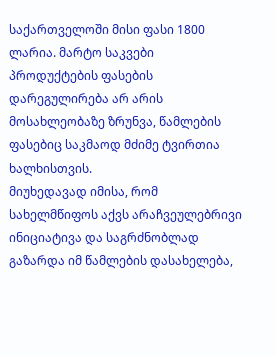საქართველოში მისი ფასი 1800 ლარია. მარტო საკვები პროდუქტების ფასების დარეგულირება არ არის მოსახლეობაზე ზრუნვა, წამლების ფასებიც საკმაოდ მძიმე ტვირთია ხალხისთვის.
მიუხედავად იმისა, რომ სახელმწიფოს აქვს არაჩვეულებრივი ინიციატივა და საგრძნობლად გაზარდა იმ წამლების დასახელება,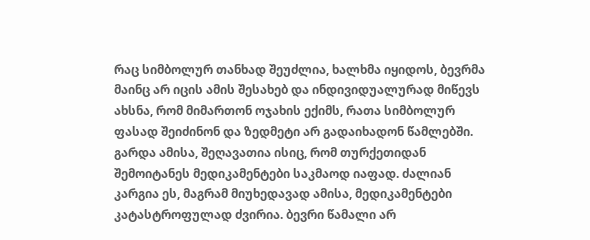რაც სიმბოლურ თანხად შეუძლია, ხალხმა იყიდოს, ბევრმა მაინც არ იცის ამის შესახებ და ინდივიდუალურად მიწევს ახსნა, რომ მიმართონ ოჯახის ექიმს, რათა სიმბოლურ ფასად შეიძინონ და ზედმეტი არ გადაიხადონ წამლებში. გარდა ამისა, შეღავათია ისიც, რომ თურქეთიდან შემოიტანეს მედიკამენტები საკმაოდ იაფად. ძალიან კარგია ეს, მაგრამ მიუხედავად ამისა, მედიკამენტები კატასტროფულად ძვირია. ბევრი წამალი არ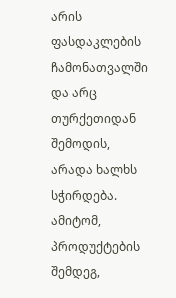არის ფასდაკლების ჩამონათვალში და არც თურქეთიდან შემოდის, არადა ხალხს სჭირდება. ამიტომ, პროდუქტების შემდეგ,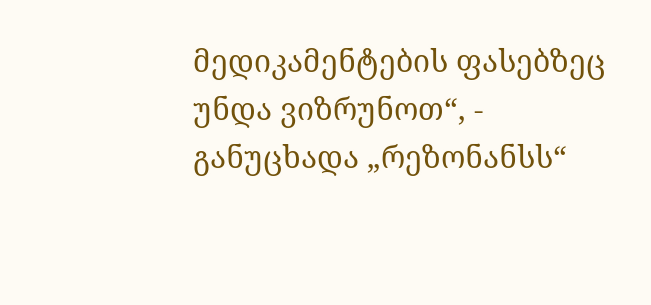მედიკამენტების ფასებზეც უნდა ვიზრუნოთ“, - განუცხადა „რეზონანსს“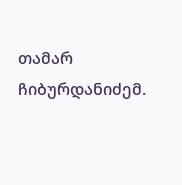თამარ ჩიბურდანიძემ.